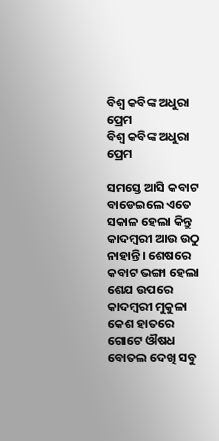ବିଶ୍ବ କବିଙ୍କ ଅଧୁରା ପ୍ରେମ
ବିଶ୍ବ କବିଙ୍କ ଅଧୁରା ପ୍ରେମ

ସମସ୍ତେ ଆସି କବାଟ ବାଡେଇଲେ ଏତେ ସକାଳ ହେଲା କିନ୍ତୁ କାଦମ୍ବରୀ ଆଉ ଉଠୁ ନାହାନ୍ତି। ଶେଷରେ କବାଟ ଭଙ୍ଗା ହେଲା ଶେଯ ଉପରେ କାଦମ୍ବରୀ ମୁକୁଳା କେଶ ହାତରେ ଗୋଟେ ଔଷଧ ବୋତଲ ଦେଖି ସବୁ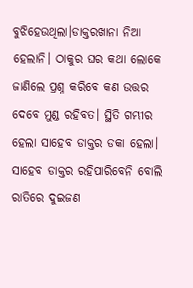ବୁଝିହେଉଥିଲା।ଡାକ୍ତରଖାନା ନିଆ ହେଲାନି। ଠାକୁର ଘର କଥା ଲୋକେ ଜାଣିଲେ ପ୍ରଶ୍ନ କରିବେ କଣ ଉତ୍ତର ଦେବେ ମୁଣ୍ଡ ରହିବତ। ସ୍ଥିତି ଗମ୍ଭୀର ହେଲା ସାହେବ ଡାକ୍ତର ଡକା ହେଲା। ସାହେବ ଡାକ୍ତର ରହିପାରିବେନି ବୋଲି ରାତିରେ ଦୁଇଜଣ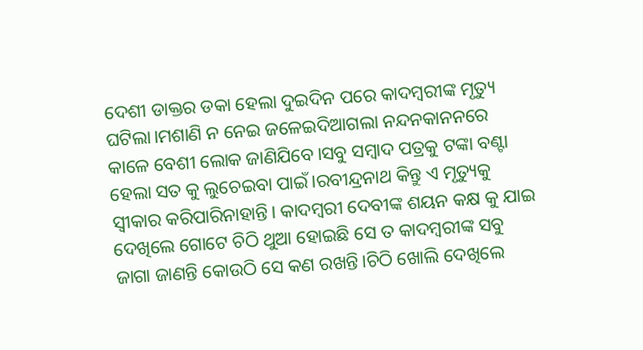ଦେଶୀ ଡାକ୍ତର ଡକା ହେଲା ଦୁଇଦିନ ପରେ କାଦମ୍ବରୀଙ୍କ ମୃତ୍ୟୁ ଘଟିଲା।ମଶାଣି ନ ନେଇ ଜଳେଇଦିଆଗଲା ନନ୍ଦନକାନନରେ କାଳେ ବେଶୀ ଲୋକ ଜାଣିଯିବେ।ସବୁ ସମ୍ବାଦ ପତ୍ରକୁ ଟଙ୍କା ବଣ୍ଟା ହେଲା ସତ କୁ ଲୁଚେଇବା ପାଇଁ।ରବୀନ୍ଦ୍ରନାଥ କିନ୍ତୁ ଏ ମୃତ୍ୟୁକୁ ସ୍ବୀକାର କରିପାରିନାହାନ୍ତି। କାଦମ୍ବରୀ ଦେବୀଙ୍କ ଶୟନ କକ୍ଷ କୁ ଯାଇ ଦେଖିଲେ ଗୋଟେ ଚିଠି ଥୁଆ ହୋଇଛି ସେ ତ କାଦମ୍ବରୀଙ୍କ ସବୁ ଜାଗା ଜାଣନ୍ତି କୋଉଠି ସେ କଣ ରଖନ୍ତି।ଚିଠି ଖୋଲି ଦେଖିଲେ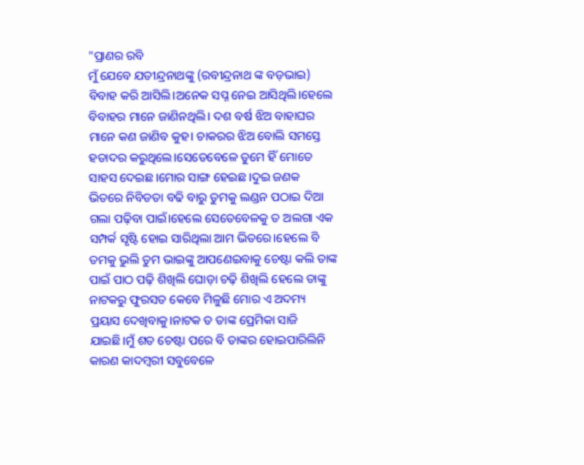"ପ୍ରାଣର ରବି
ମୁଁ ଯେବେ ଯତୀନ୍ଦ୍ରନାଥଙ୍କୁ (ରବୀନ୍ଦ୍ରନାଥ ଙ୍କ ବଡ଼ଭାଇ) ବିବାହ କରି ଆସିଲି।ଅନେକ ସପ୍ନ ନେଇ ଆସିଥିଲି।ହେଲେ ବିବାହର ମାନେ ଜାଣିନଥିଲି। ଦଶ ବର୍ଷ ଝିଅ ବାହାଘର ମାନେ କଣ ଜାଣିବ କୁହ। ଚାକରର ଝିଅ ବୋଲି ସମସ୍ତେ ହତାଦର କରୁଥିଲେ।ସେତେବେଳେ ତୁମେ ହିଁ ମୋତେ ସାହସ ଦେଇଛ।ମୋର ସାଙ୍ଗ ହେଇଛ।ଦୁଇ ଜଣକ ଭିତରେ ନିବିଡତା ବଢି ବାରୁ ତୁମକୁ ଲଣ୍ଡନ ପଠାଇ ଦିଆ ଗଲା ପଢ଼ିବା ପାଇଁ।ହେଲେ ସେତେବେଳକୁ ତ ଅଲଗା ଏକ ସମ୍ପର୍କ ସୃଷ୍ଟି ହୋଇ ସାରିଥିଲା ଆମ ଭିତରେ।ହେଲେ ବି ତମକୁ ଭୁଲି ତୁମ ଭାଇଙ୍କୁ ଆପଣେଇବାକୁ ଚେଷ୍ଟା କଲି ତାଙ୍କ ପାଇଁ ପାଠ ପଢ଼ି ଶିଖିଲି ଘୋଡ଼ା ଚଢ଼ି ଶିଖିଲି ହେଲେ ତାଙ୍କୁ ନାଟକରୁ ଫୁରସତ କେବେ ମିଳୁଛି ମୋର ଏ ଅଦମ୍ୟ ପ୍ରୟାସ ଦେଖିବାକୁ।ନାଟକ ତ ତାଙ୍କ ପ୍ରେମିକା ସାଜି ଯାଇଛି।ମୁଁ ଶତ ଚେଷ୍ଟା ପରେ ବି ତାଙ୍କର ହୋଇପାରିଲିନି କାରଣ କାଦମ୍ବରୀ ସବୁବେଳେ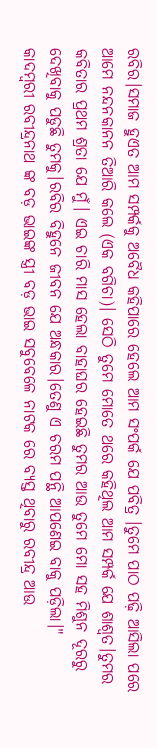ରବିର।ସମାଜ ହୁଏତ ଆମ ସମ୍ପର୍କକୁ ଅବୈଧ କହିପାରେ ହେଲେ ଆମ ସଂପର୍କ ଯେ ପବିତ୍ର ।ତୁମେ ପାଠ ପଢ଼ି ଆସିଲା ପରେ ଆମେ ନନ୍ଦନକାନନ ତିଆରି କଲେ (ଏକ ବଗିଚା)। ସେଠି ତୁମେ ମୋତେ ଥରେ କହିଥିଲ ଆମ ସମ୍ପର୍କ ଯେ ଶାଶ୍ଵତ।ତୁମର କବିତାର ପ୍ରଥମ ଶ୍ରତା ଯେ ମୁଁ। ଏଇ ଚାରି ମାସ ହେଲା ବାହାଘର ହେଇଛି ତୁମର ଆଉ ତୁମେ ମୋ ସହ ମିଶୁନ ଦୂରରୁ ଦେଖିବାକୁ ପଡୁଛି ତୁମକୁ।ରବିର ବିହୁନେ ଜୀବନ ଯେ ଅନ୍ଧକାର।ତେଣୁ ଏ ଚରମ ପନ୍ଥି ଆପଣେଇ ବାକୁ ପଡ଼ିଲା।"
କାଦମ୍ବରୀ ରବୀନ୍ଦ୍ରନାଥ ଙ୍କ ବଡ଼ ଭାଇଙ୍କ ସ୍ତ୍ରୀ ବଡ଼ ଭାଇ ସବୁବେଳେ ନାଟକ ରେ ବ୍ୟସ୍ତ ଥିବାରୁ ରବୀନ୍ଦ୍ର ଆଉ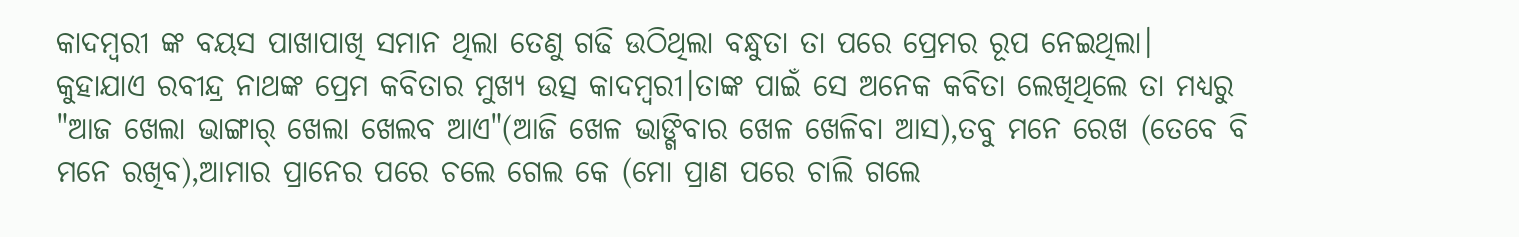କାଦମ୍ବରୀ ଙ୍କ ବୟସ ପାଖାପାଖି ସମାନ ଥିଲା ତେଣୁ ଗଢି ଉଠିଥିଲା ବନ୍ଧୁତା ତା ପରେ ପ୍ରେମର ରୂପ ନେଇଥିଲା। କୁହାଯାଏ ରବୀନ୍ଦ୍ର ନାଥଙ୍କ ପ୍ରେମ କବିତାର ମୁଖ୍ୟ ଉତ୍ସ କାଦମ୍ବରୀ।ତାଙ୍କ ପାଇଁ ସେ ଅନେକ କବିତା ଲେଖିଥିଲେ ତା ମଧ୍ୟରୁ "ଆଜ ଖେଲା ଭାଙ୍ଗାର୍ ଖେଲା ଖେଲବ ଆଏ"(ଆଜି ଖେଳ ଭାଙ୍ଗିବାର ଖେଳ ଖେଳିବା ଆସ),ତବୁ ମନେ ରେଖ (ତେବେ ବି ମନେ ରଖିବ),ଆମାର ପ୍ରାନେର ପରେ ଚଲେ ଗେଲ କେ (ମୋ ପ୍ରାଣ ପରେ ଚାଲି ଗଲେ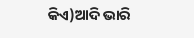କିଏ)ଆଦି ଭାରି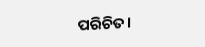ପରିଚିତ।